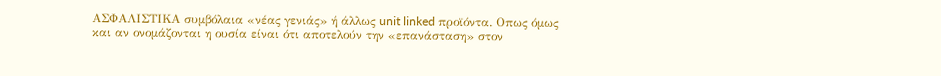ΑΣΦΑΛΙΣΤΙΚΑ συμβόλαια «νέας γενιάς» ή άλλως unit linked προϊόντα. Οπως όμως και αν ονομάζονται η ουσία είναι ότι αποτελούν την «επανάσταση» στον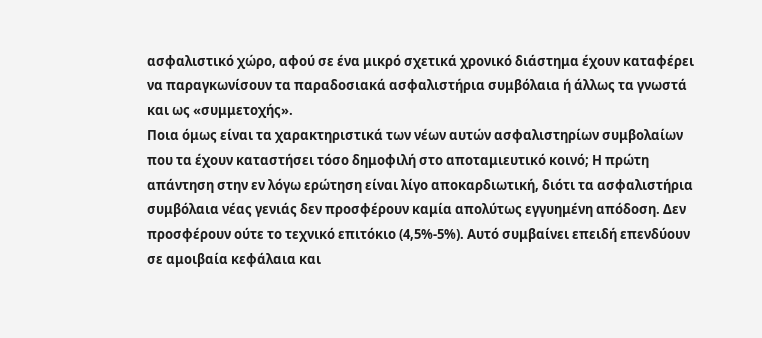ασφαλιστικό χώρο, αφού σε ένα μικρό σχετικά χρονικό διάστημα έχουν καταφέρει να παραγκωνίσουν τα παραδοσιακά ασφαλιστήρια συμβόλαια ή άλλως τα γνωστά και ως «συμμετοχής».
Ποια όμως είναι τα χαρακτηριστικά των νέων αυτών ασφαλιστηρίων συμβολαίων που τα έχουν καταστήσει τόσο δημοφιλή στο αποταμιευτικό κοινό; Η πρώτη απάντηση στην εν λόγω ερώτηση είναι λίγο αποκαρδιωτική, διότι τα ασφαλιστήρια συμβόλαια νέας γενιάς δεν προσφέρουν καμία απολύτως εγγυημένη απόδοση. Δεν προσφέρουν ούτε το τεχνικό επιτόκιο (4,5%-5%). Αυτό συμβαίνει επειδή επενδύουν σε αμοιβαία κεφάλαια και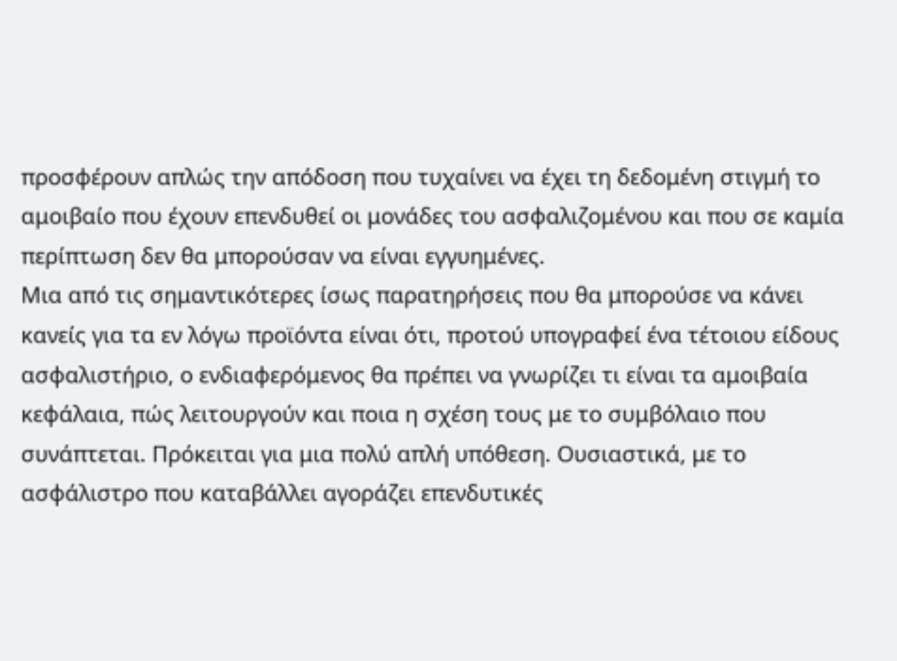προσφέρουν απλώς την απόδοση που τυχαίνει να έχει τη δεδομένη στιγμή το αμοιβαίο που έχουν επενδυθεί οι μονάδες του ασφαλιζομένου και που σε καμία περίπτωση δεν θα μπορούσαν να είναι εγγυημένες.
Μια από τις σημαντικότερες ίσως παρατηρήσεις που θα μπορούσε να κάνει κανείς για τα εν λόγω προϊόντα είναι ότι, προτού υπογραφεί ένα τέτοιου είδους ασφαλιστήριο, ο ενδιαφερόμενος θα πρέπει να γνωρίζει τι είναι τα αμοιβαία κεφάλαια, πώς λειτουργούν και ποια η σχέση τους με το συμβόλαιο που συνάπτεται. Πρόκειται για μια πολύ απλή υπόθεση. Ουσιαστικά, με το ασφάλιστρο που καταβάλλει αγοράζει επενδυτικές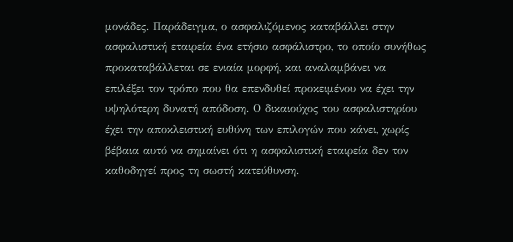μονάδες. Παράδειγμα, ο ασφαλιζόμενος καταβάλλει στην ασφαλιστική εταιρεία ένα ετήσιο ασφάλιστρο, το οποίο συνήθως προκαταβάλλεται σε ενιαία μορφή, και αναλαμβάνει να επιλέξει τον τρόπο που θα επενδυθεί προκειμένου να έχει την υψηλότερη δυνατή απόδοση. Ο δικαιούχος του ασφαλιστηρίου έχει την αποκλειστική ευθύνη των επιλογών που κάνει, χωρίς βέβαια αυτό να σημαίνει ότι η ασφαλιστική εταιρεία δεν τον καθοδηγεί προς τη σωστή κατεύθυνση.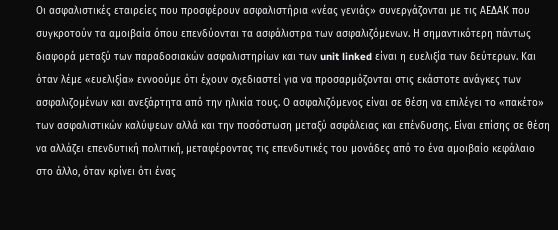Οι ασφαλιστικές εταιρείες που προσφέρουν ασφαλιστήρια «νέας γενιάς» συνεργάζονται με τις ΑΕΔΑΚ που συγκροτούν τα αμοιβαία όπου επενδύονται τα ασφάλιστρα των ασφαλιζόμενων. Η σημαντικότερη πάντως διαφορά μεταξύ των παραδοσιακών ασφαλιστηρίων και των unit linked είναι η ευελιξία των δεύτερων. Και όταν λέμε «ευελιξία» εννοούμε ότι έχουν σχεδιαστεί για να προσαρμόζονται στις εκάστοτε ανάγκες των ασφαλιζομένων και ανεξάρτητα από την ηλικία τους. Ο ασφαλιζόμενος είναι σε θέση να επιλέγει το «πακέτο» των ασφαλιστικών καλύψεων αλλά και την ποσόστωση μεταξύ ασφάλειας και επένδυσης. Είναι επίσης σε θέση να αλλάζει επενδυτική πολιτική, μεταφέροντας τις επενδυτικές του μονάδες από το ένα αμοιβαίο κεφάλαιο στο άλλο, όταν κρίνει ότι ένας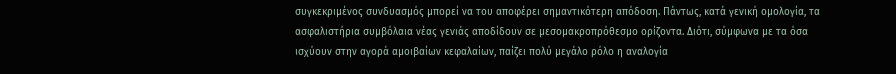συγκεκριμένος συνδυασμός μπορεί να του αποφέρει σημαντικότερη απόδοση. Πάντως, κατά γενική ομολογία, τα ασφαλιστήρια συμβόλαια νέας γενιάς αποδίδουν σε μεσομακροπρόθεσμο ορίζοντα. Διότι, σύμφωνα με τα όσα ισχύουν στην αγορά αμοιβαίων κεφαλαίων, παίζει πολύ μεγάλο ρόλο η αναλογία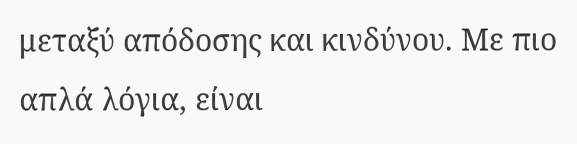μεταξύ απόδοσης και κινδύνου. Με πιο απλά λόγια, είναι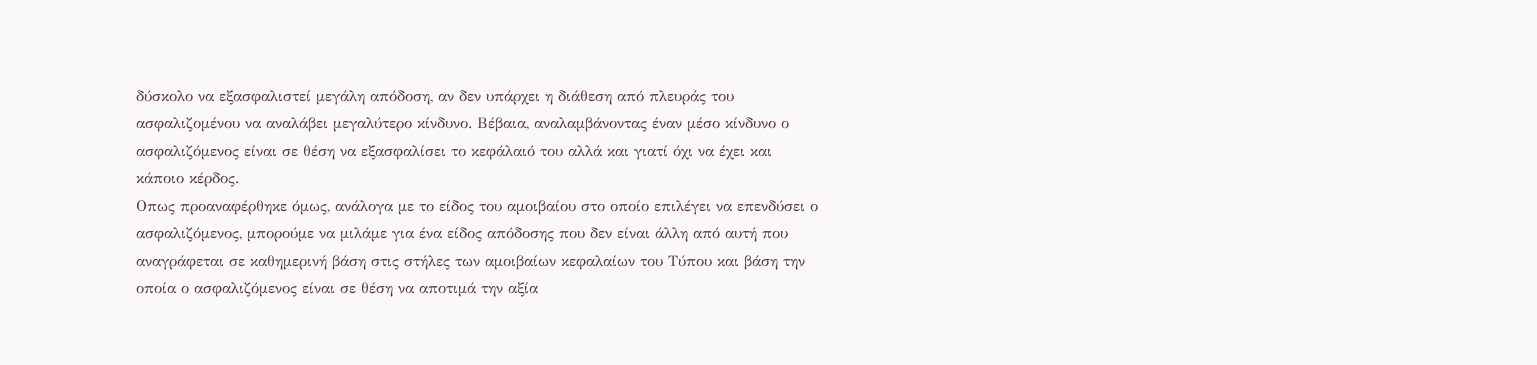δύσκολο να εξασφαλιστεί μεγάλη απόδοση, αν δεν υπάρχει η διάθεση από πλευράς του ασφαλιζομένου να αναλάβει μεγαλύτερο κίνδυνο. Βέβαια, αναλαμβάνοντας έναν μέσο κίνδυνο ο ασφαλιζόμενος είναι σε θέση να εξασφαλίσει το κεφάλαιό του αλλά και γιατί όχι να έχει και κάποιο κέρδος.
Οπως προαναφέρθηκε όμως, ανάλογα με το είδος του αμοιβαίου στο οποίο επιλέγει να επενδύσει ο ασφαλιζόμενος, μπορούμε να μιλάμε για ένα είδος απόδοσης που δεν είναι άλλη από αυτή που αναγράφεται σε καθημερινή βάση στις στήλες των αμοιβαίων κεφαλαίων του Τύπου και βάση την οποία ο ασφαλιζόμενος είναι σε θέση να αποτιμά την αξία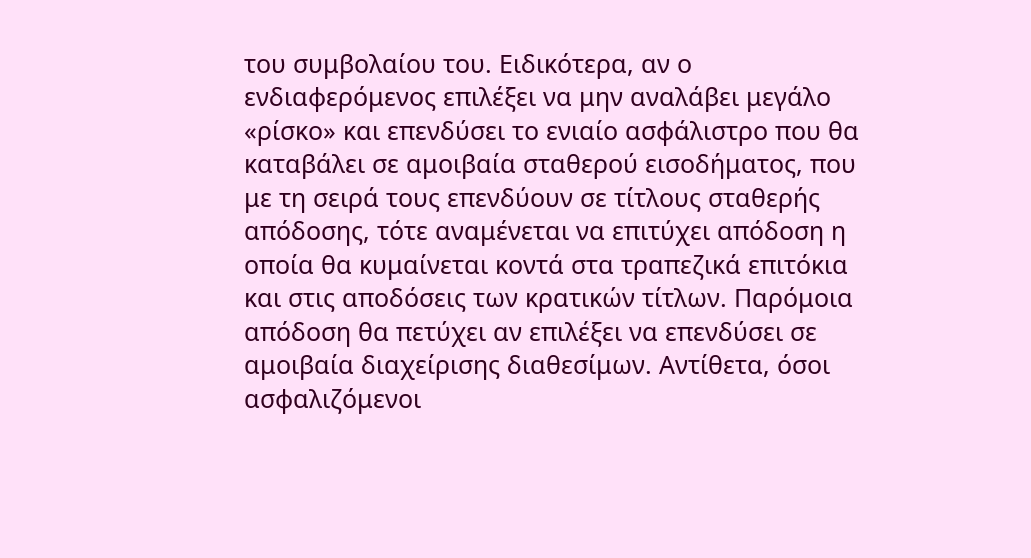του συμβολαίου του. Ειδικότερα, αν ο ενδιαφερόμενος επιλέξει να μην αναλάβει μεγάλο «ρίσκο» και επενδύσει το ενιαίο ασφάλιστρο που θα καταβάλει σε αμοιβαία σταθερού εισοδήματος, που με τη σειρά τους επενδύουν σε τίτλους σταθερής απόδοσης, τότε αναμένεται να επιτύχει απόδοση η οποία θα κυμαίνεται κοντά στα τραπεζικά επιτόκια και στις αποδόσεις των κρατικών τίτλων. Παρόμοια απόδοση θα πετύχει αν επιλέξει να επενδύσει σε αμοιβαία διαχείρισης διαθεσίμων. Αντίθετα, όσοι ασφαλιζόμενοι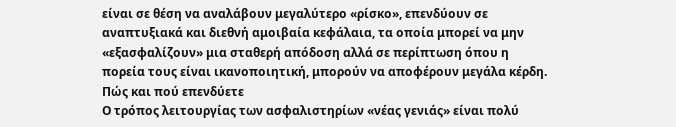είναι σε θέση να αναλάβουν μεγαλύτερο «ρίσκο», επενδύουν σε αναπτυξιακά και διεθνή αμοιβαία κεφάλαια, τα οποία μπορεί να μην «εξασφαλίζουν» μια σταθερή απόδοση αλλά σε περίπτωση όπου η πορεία τους είναι ικανοποιητική, μπορούν να αποφέρουν μεγάλα κέρδη. Πώς και πού επενδύετε
Ο τρόπος λειτουργίας των ασφαλιστηρίων «νέας γενιάς» είναι πολύ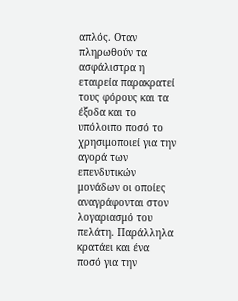απλός. Οταν πληρωθούν τα ασφάλιστρα η εταιρεία παρακρατεί τους φόρους και τα έξοδα και το υπόλοιπο ποσό το χρησιμοποιεί για την αγορά των επενδυτικών μονάδων οι οποίες αναγράφονται στον λογαριασμό του πελάτη. Παράλληλα κρατάει και ένα ποσό για την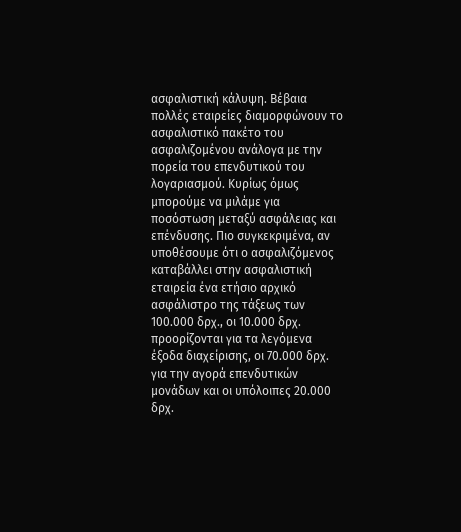ασφαλιστική κάλυψη. Βέβαια πολλές εταιρείες διαμορφώνουν το ασφαλιστικό πακέτο του ασφαλιζομένου ανάλογα με την πορεία του επενδυτικού του λογαριασμού. Κυρίως όμως μπορούμε να μιλάμε για ποσόστωση μεταξύ ασφάλειας και επένδυσης. Πιο συγκεκριμένα, αν υποθέσουμε ότι ο ασφαλιζόμενος καταβάλλει στην ασφαλιστική εταιρεία ένα ετήσιο αρχικό ασφάλιστρο της τάξεως των 100.000 δρχ., οι 10.000 δρχ. προορίζονται για τα λεγόμενα έξοδα διαχείρισης, οι 70.000 δρχ. για την αγορά επενδυτικών μονάδων και οι υπόλοιπες 20.000 δρχ.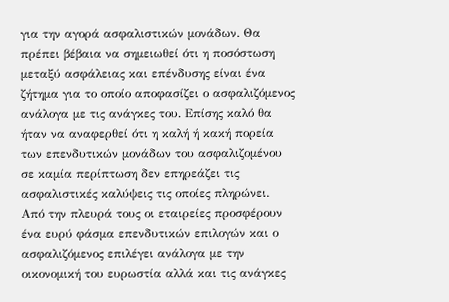για την αγορά ασφαλιστικών μονάδων. Θα πρέπει βέβαια να σημειωθεί ότι η ποσόστωση μεταξύ ασφάλειας και επένδυσης είναι ένα ζήτημα για το οποίο αποφασίζει ο ασφαλιζόμενος ανάλογα με τις ανάγκες του. Επίσης καλό θα ήταν να αναφερθεί ότι η καλή ή κακή πορεία των επενδυτικών μονάδων του ασφαλιζομένου σε καμία περίπτωση δεν επηρεάζει τις ασφαλιστικές καλύψεις τις οποίες πληρώνει.
Από την πλευρά τους οι εταιρείες προσφέρουν ένα ευρύ φάσμα επενδυτικών επιλογών και ο ασφαλιζόμενος επιλέγει ανάλογα με την οικονομική του ευρωστία αλλά και τις ανάγκες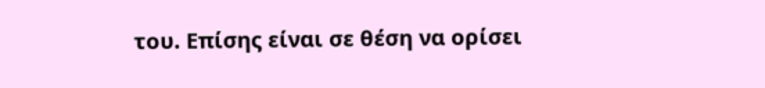του. Επίσης είναι σε θέση να ορίσει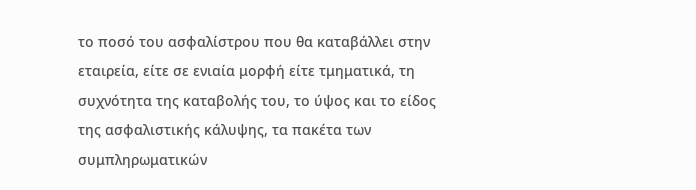το ποσό του ασφαλίστρου που θα καταβάλλει στην εταιρεία, είτε σε ενιαία μορφή είτε τμηματικά, τη συχνότητα της καταβολής του, το ύψος και το είδος της ασφαλιστικής κάλυψης, τα πακέτα των συμπληρωματικών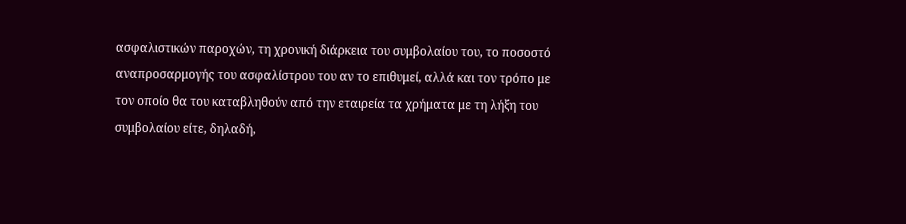ασφαλιστικών παροχών, τη χρονική διάρκεια του συμβολαίου του, το ποσοστό αναπροσαρμογής του ασφαλίστρου του αν το επιθυμεί, αλλά και τον τρόπο με τον οποίο θα του καταβληθούν από την εταιρεία τα χρήματα με τη λήξη του συμβολαίου είτε, δηλαδή,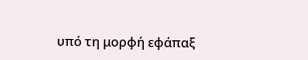υπό τη μορφή εφάπαξ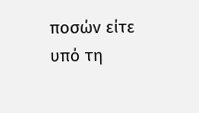ποσών είτε υπό τη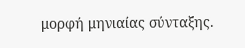μορφή μηνιαίας σύνταξης.